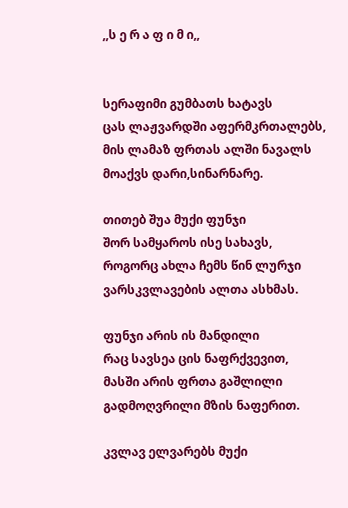,,ს ე რ ა ფ ი მ ი,,


სერაფიმი გუმბათს ხატავს
ცას ლაჟვარდში აფერმკრთალებს,
მის ლამაზ ფრთას ალში ნავალს
მოაქვს დარი,სინარნარე.

თითებ შუა მუქი ფუნჯი
შორ სამყაროს ისე სახავს,
როგორც ახლა ჩემს წინ ლურჯი
ვარსკვლავების ალთა ასხმას.

ფუნჯი არის ის მანდილი
რაც სავსეა ცის ნაფრქვევით,
მასში არის ფრთა გაშლილი
გადმოღვრილი მზის ნაფერით.

კვლავ ელვარებს მუქი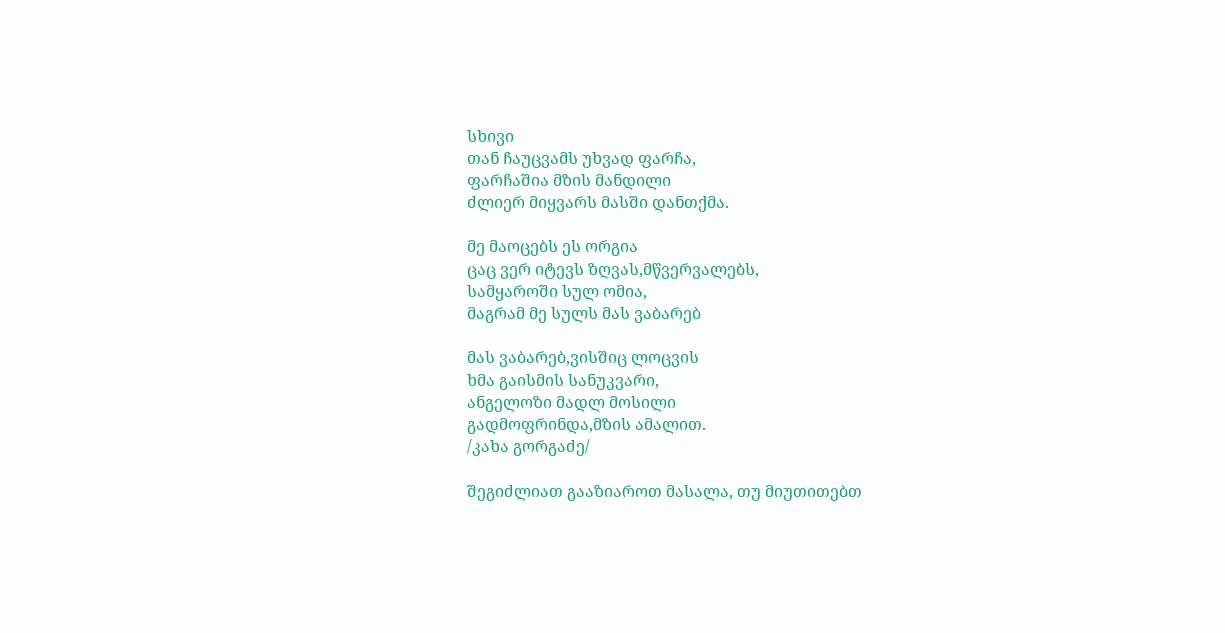სხივი
თან ჩაუცვამს უხვად ფარჩა,
ფარჩაშია მზის მანდილი
ძლიერ მიყვარს მასში დანთქმა.

მე მაოცებს ეს ორგია
ცაც ვერ იტევს ზღვას,მწვერვალებს,
სამყაროში სულ ომია,
მაგრამ მე სულს მას ვაბარებ

მას ვაბარებ,ვისშიც ლოცვის
ხმა გაისმის სანუკვარი,
ანგელოზი მადლ მოსილი
გადმოფრინდა,მზის ამალით.
/კახა გორგაძე/

შეგიძლიათ გააზიაროთ მასალა, თუ მიუთითებთ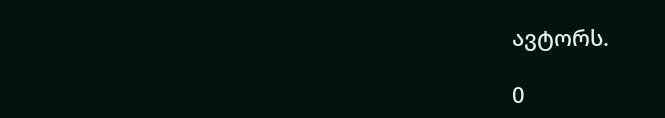ავტორს.

0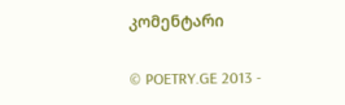კომენტარი

© POETRY.GE 2013 -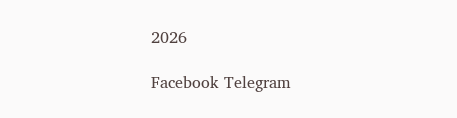2026

Facebook Telegram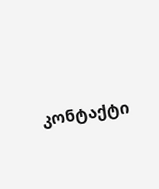კონტაქტი